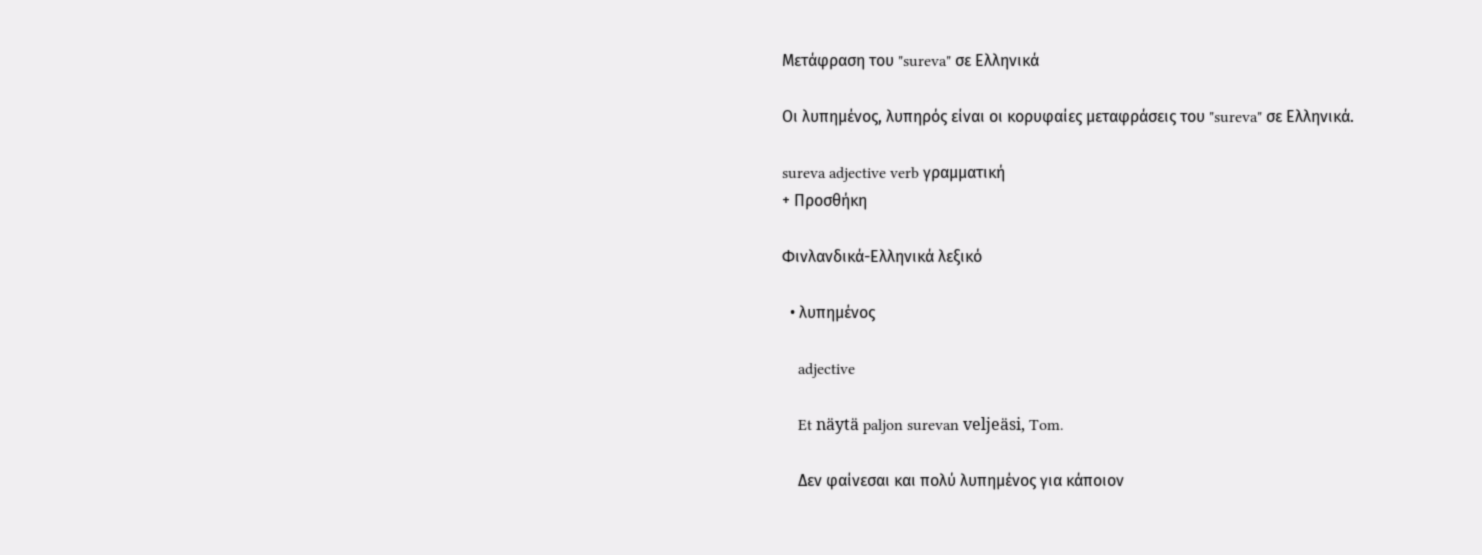Μετάφραση του "sureva" σε Ελληνικά

Οι λυπημένος, λυπηρός είναι οι κορυφαίες μεταφράσεις του "sureva" σε Ελληνικά.

sureva adjective verb γραμματική
+ Προσθήκη

Φινλανδικά-Ελληνικά λεξικό

  • λυπημένος

    adjective

    Et näytä paljon surevan veljeäsi, Tom.

    Δεν φαίνεσαι και πολύ λυπημένος για κάποιον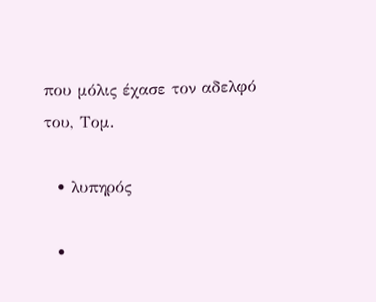που μόλις έχασε τον αδελφό του, Τομ.

  • λυπηρός

  •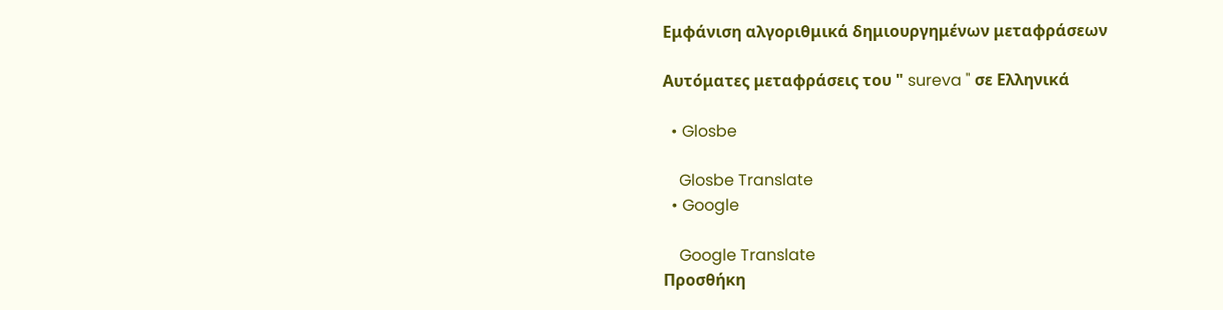Εμφάνιση αλγοριθμικά δημιουργημένων μεταφράσεων

Αυτόματες μεταφράσεις του " sureva " σε Ελληνικά

  • Glosbe

    Glosbe Translate
  • Google

    Google Translate
Προσθήκη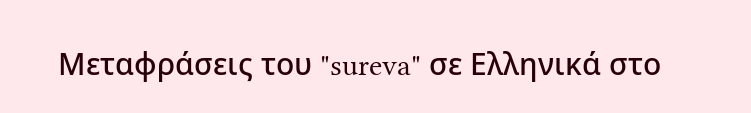Μεταφράσεις του "sureva" σε Ελληνικά στο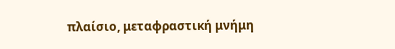πλαίσιο, μεταφραστική μνήμη